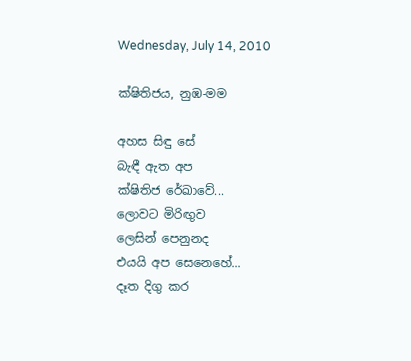Wednesday, July 14, 2010

ක්ෂිතිජය, නුඹ-මම

අහස සිඳු සේ
බැඳී ඇත අප
ක්ෂිතිජ රේඛාවේ...
ලොවට මිරිඟුව
ලෙසින් පෙනුනද
එයයි අප සෙනෙහේ...
දෑත දිගු කර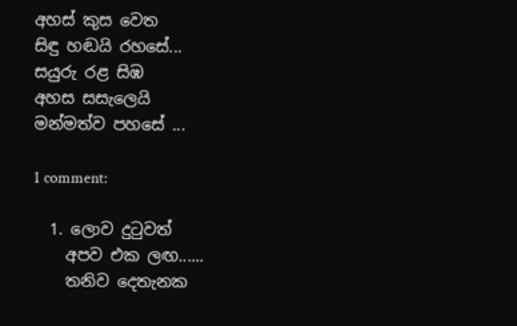අහස් කුස වෙත
සිඳු හඬයි රහසේ...
සයුරු රළ සිඹ
අහස සසැලෙයි
මන්මත්ව පහසේ ...

1 comment:

  1. ලොව දුටුවත්
    අපව එක ලඟ......
    තනිව දෙතැනක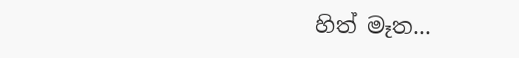හිත් මෑත...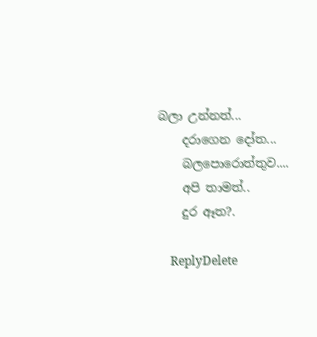බලා උන්නත්...
    දරාගෙන දෝත...
    බලපොරොත්තුව....
    අපි තාමත්..
    දුර ඈත?.

    ReplyDelete